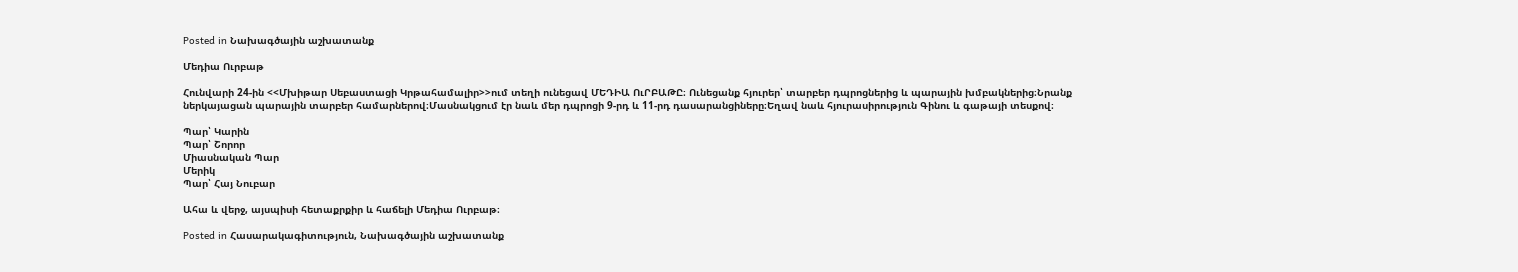Posted in Նախագծային աշխատանք

Մեդիա Ուրբաթ

Հունվարի 24-ին <<Մխիթար Սեբաստացի Կրթահամալիր>>ում տեղի ունեցավ ՄԵԴԻԱ ՈւՐԲԱԹԸ։ Ունեցանք հյուրեր՝ տարբեր դպրոցներից և պարային խմբակներից։Նրանք ներկայացան պարային տարբեր համարներով։Մասնակցում էր նաև մեր դպրոցի 9-րդ և 11-րդ դասարանցիները։Եղավ նաև հյուրասիրություն Գինու և գաթայի տեսքով։

Պար՝ Կարին
Պար՝ Շորոր
Միասնական Պար
Մերիկ
Պար՝ Հայ Նուբար

Ահա և վերջ, այսպիսի հետաքրքիր և հաճելի Մեդիա Ուրբաթ։

Posted in Հասարակագիտություն, Նախագծային աշխատանք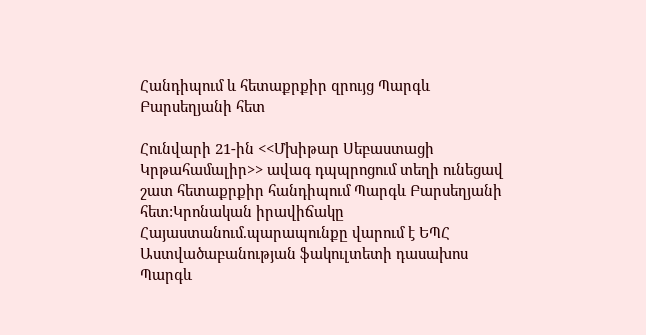Հանդիպում և հետաքրքիր զրույց Պարգև Բարսեղյանի հետ

Հունվարի 21-ին <<Մխիթար Սեբաստացի Կրթահամալիր>> ավագ դպպրոցում տեղի ունեցավ շատ հետաքրքիր հանդիպում Պարգև Բարսեղյանի հետ:Կրոնական իրավիճակը Հայաստանում.պարապունքը վարում է ԵՊՀ Աստվածաբանության ֆակուլտետի դասախոս Պարգև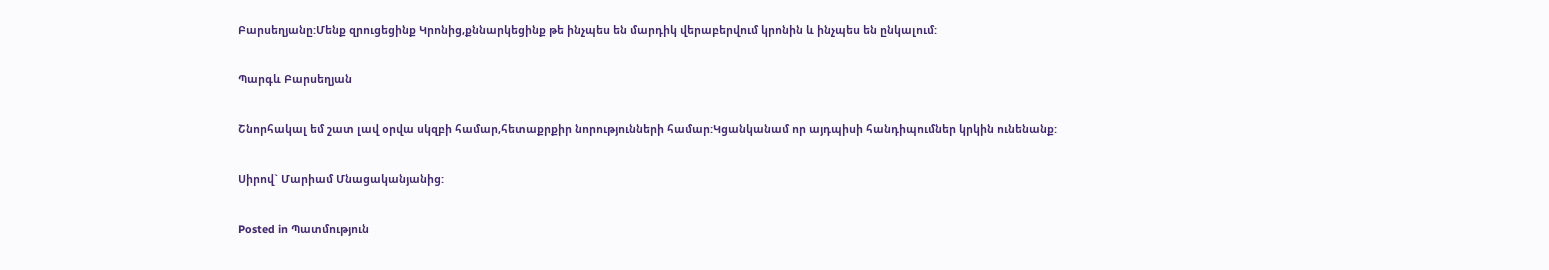Բարսեղյանը:Մենք զրուցեցինք Կրոնից,քննարկեցինք թե ինչպես են մարդիկ վերաբերվում կրոնին և ինչպես են ընկալում:

Պարգև Բարսեղյան

Շնորհակալ եմ շատ լավ օրվա սկզբի համար,հետաքրքիր նորությունների համար:Կցանկանամ որ այդպիսի հանդիպումներ կրկին ունենանք:

Սիրով` Մարիամ Մնացականյանից:

Posted in Պատմություն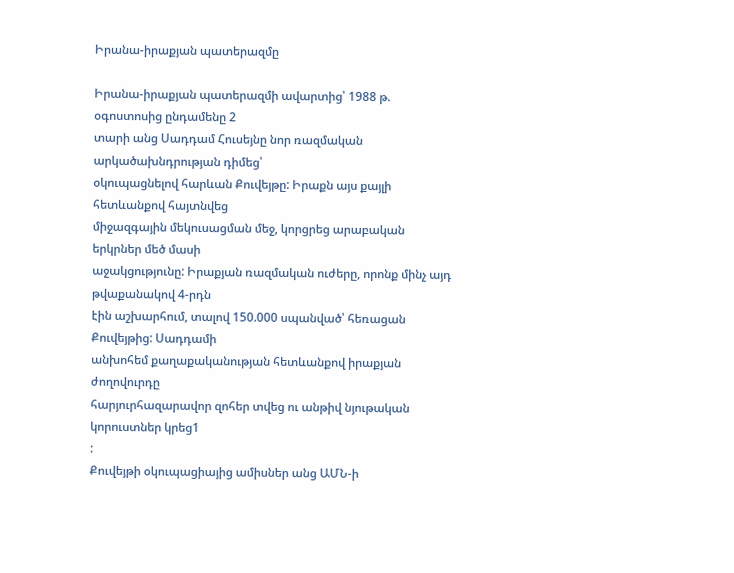Իրանա-իրաքյան պատերազմը

Իրանա-իրաքյան պատերազմի ավարտից՝ 1988 թ. օգոստոսից ընդամենը 2
տարի անց Սադդամ Հուսեյնը նոր ռազմական արկածախնդրության դիմեց՝
օկուպացնելով հարևան Քուվեյթը: Իրաքն այս քայլի հետևանքով հայտնվեց
միջազգային մեկուսացման մեջ, կորցրեց արաբական երկրներ մեծ մասի
աջակցությունը: Իրաքյան ռազմական ուժերը, որոնք մինչ այդ թվաքանակով 4-րդն
էին աշխարհում, տալով 150.000 սպանված՝ հեռացան Քուվեյթից: Սադդամի
անխոհեմ քաղաքականության հետևանքով իրաքյան ժողովուրդը
հարյուրհազարավոր զոհեր տվեց ու անթիվ նյութական կորուստներ կրեց1
:
Քուվեյթի օկուպացիայից ամիսներ անց ԱՄՆ-ի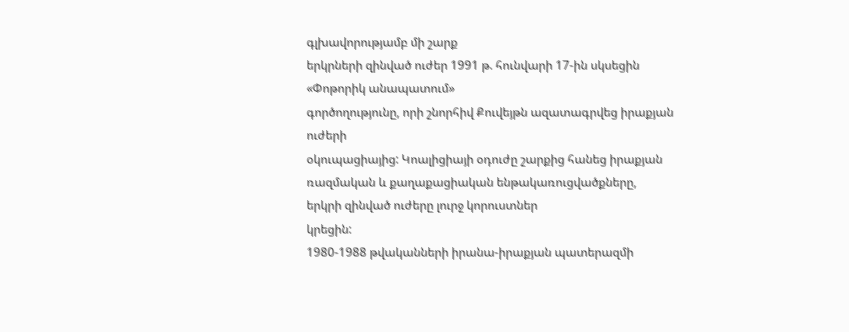գլխավորությամբ մի շարք
երկրների զինված ուժեր 1991 թ. հունվարի 17-ին սկսեցին «Փոթորիկ անապատում»
գործողությունը, որի շնորհիվ Քուվեյթն ազատագրվեց իրաքյան ուժերի
օկուպացիայից: Կոալիցիայի օդուժը շարքից հանեց իրաքյան ռազմական և քաղաքացիական ենթակառուցվածքները, երկրի զինված ուժերը լուրջ կորուստներ
կրեցին:
1980-1988 թվականների իրանա-իրաքյան պատերազմի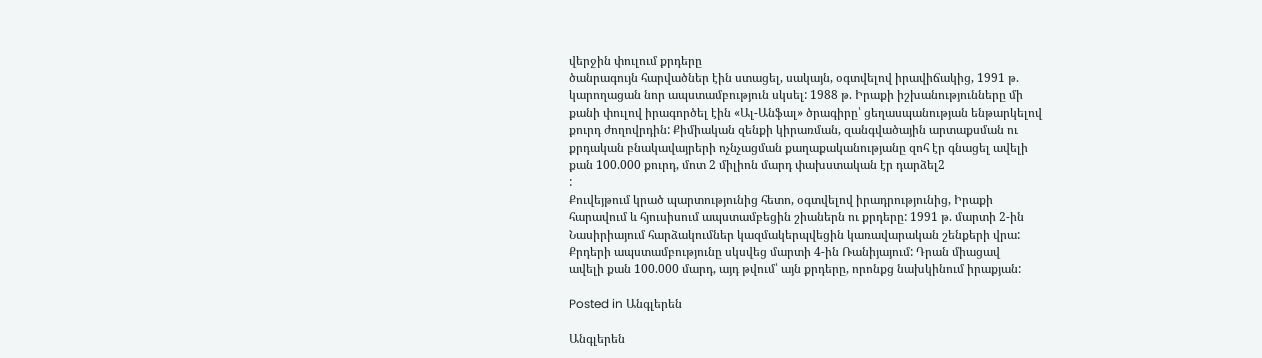վերջին փուլում քրդերը
ծանրագույն հարվածներ էին ստացել, սակայն, օգտվելով իրավիճակից, 1991 թ.
կարողացան նոր ապստամբություն սկսել: 1988 թ. Իրաքի իշխանությունները մի
քանի փուլով իրագործել էին «Ալ-Անֆալ» ծրագիրը՝ ցեղասպանության ենթարկելով
քուրդ ժողովրդին: Քիմիական զենքի կիրառման, զանգվածային արտաքսման ու
քրդական բնակավայրերի ոչնչացման քաղաքականությանը զոհ էր գնացել ավելի
քան 100.000 քուրդ, մոտ 2 միլիոն մարդ փախստական էր դարձել2
:
Քուվեյթում կրած պարտությունից հետո, օգտվելով իրադրությունից, Իրաքի
հարավում և հյուսիսում ապստամբեցին շիաներն ու քրդերը: 1991 թ. մարտի 2-ին
Նասիրիայում հարձակումներ կազմակերպվեցին կառավարական շենքերի վրա:
Քրդերի ապստամբությունը սկսվեց մարտի 4-ին Ռանիյայում: Դրան միացավ
ավելի քան 100.000 մարդ, այդ թվում՝ այն քրդերը, որոնքց նախկինում իրաքյան:

Posted in Անգլերեն

Անգլերեն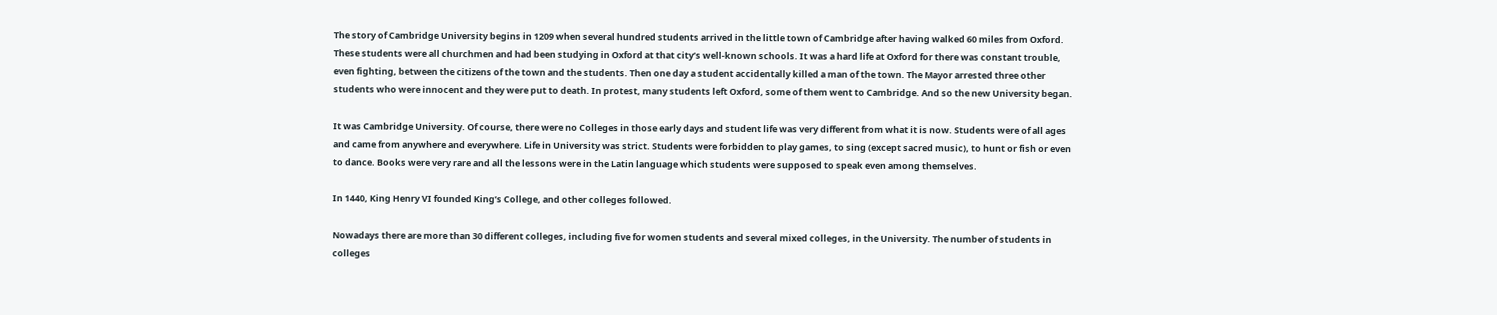The story of Cambridge University begins in 1209 when several hundred students arrived in the little town of Cambridge after having walked 60 miles from Oxford. These students were all churchmen and had been studying in Oxford at that city’s well-known schools. It was a hard life at Oxford for there was constant trouble, even fighting, between the citizens of the town and the students. Then one day a student accidentally killed a man of the town. The Mayor arrested three other students who were innocent and they were put to death. In protest, many students left Oxford, some of them went to Cambridge. And so the new University began.

It was Cambridge University. Of course, there were no Colleges in those early days and student life was very different from what it is now. Students were of all ages and came from anywhere and everywhere. Life in University was strict. Students were forbidden to play games, to sing (except sacred music), to hunt or fish or even to dance. Books were very rare and all the lessons were in the Latin language which students were supposed to speak even among themselves.

In 1440, King Henry VI founded King’s College, and other colleges followed.

Nowadays there are more than 30 different colleges, including five for women students and several mixed colleges, in the University. The number of students in colleges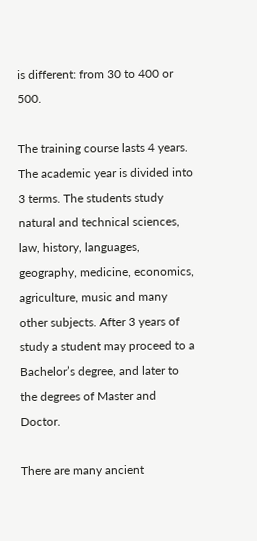is different: from 30 to 400 or 500.

The training course lasts 4 years. The academic year is divided into 3 terms. The students study natural and technical sciences, law, history, languages, geography, medicine, economics, agriculture, music and many other subjects. After 3 years of study a student may proceed to a Bachelor’s degree, and later to the degrees of Master and Doctor.

There are many ancient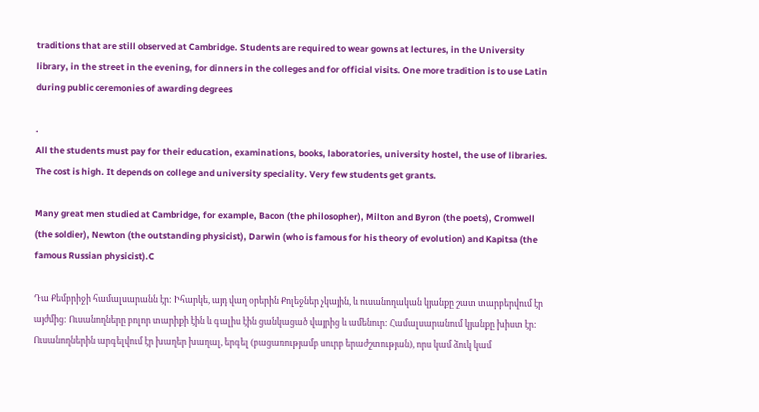traditions that are still observed at Cambridge. Students are required to wear gowns at lectures, in the University library, in the street in the evening, for dinners in the colleges and for official visits. One more tradition is to use Latin during public ceremonies of awarding degrees

.
All the students must pay for their education, examinations, books, laboratories, university hostel, the use of libraries. The cost is high. It depends on college and university speciality. Very few students get grants.

Many great men studied at Cambridge, for example, Bacon (the philosopher), Milton and Byron (the poets), Cromwell (the soldier), Newton (the outstanding physicist), Darwin (who is famous for his theory of evolution) and Kapitsa (the famous Russian physicist).C

Դա Քեմբրիջի համալսարանն էր: Իհարկե, այդ վաղ օրերին Քոլեջներ չկային, և ուսանողական կյանքը շատ տարբերվում էր այժմից: Ուսանողները բոլոր տարիքի էին և գալիս էին ցանկացած վայրից և ամենուր: Համալսարանում կյանքը խիստ էր: Ուսանողներին արգելվում էր խաղեր խաղալ, երգել (բացառությամբ սուրբ երաժշտության), որս կամ ձուկ կամ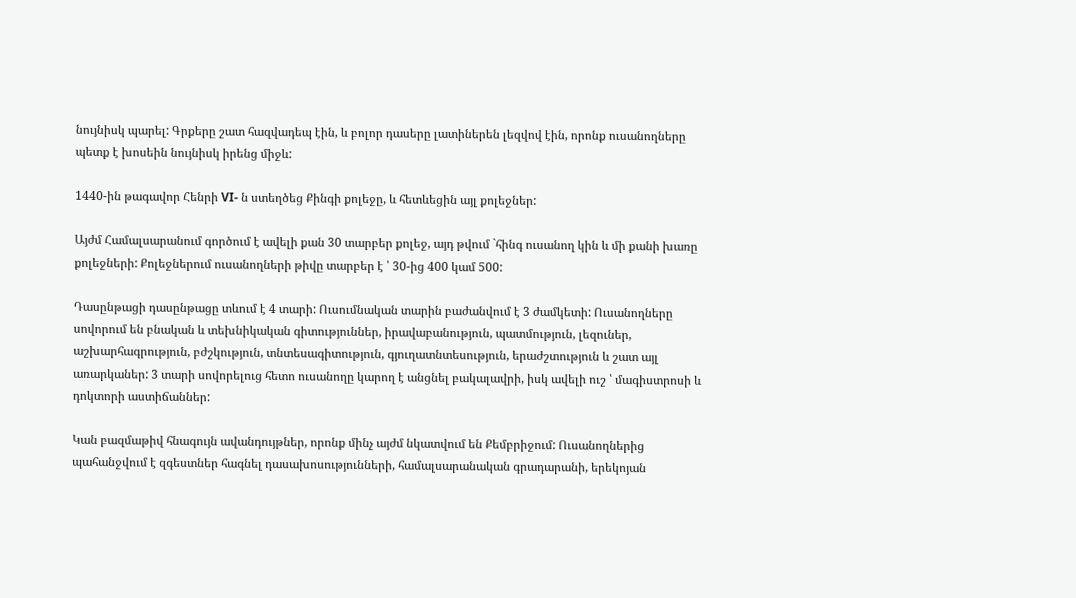նույնիսկ պարել: Գրքերը շատ հազվադեպ էին, և բոլոր դասերը լատիներեն լեզվով էին, որոնք ուսանողները պետք է խոսեին նույնիսկ իրենց միջև:

1440-ին թագավոր Հենրի VI- ն ստեղծեց Քինգի քոլեջը, և հետևեցին այլ քոլեջներ:

Այժմ Համալսարանում գործում է ավելի քան 30 տարբեր քոլեջ, այդ թվում `հինգ ուսանող կին և մի քանի խառը քոլեջների: Քոլեջներում ուսանողների թիվը տարբեր է ՝ 30-ից 400 կամ 500:

Դասընթացի դասընթացը տևում է 4 տարի: Ուսումնական տարին բաժանվում է 3 ժամկետի: Ուսանողները սովորում են բնական և տեխնիկական գիտություններ, իրավաբանություն, պատմություն, լեզուներ, աշխարհագրություն, բժշկություն, տնտեսագիտություն, գյուղատնտեսություն, երաժշտություն և շատ այլ առարկաներ: 3 տարի սովորելուց հետո ուսանողը կարող է անցնել բակալավրի, իսկ ավելի ուշ ՝ մագիստրոսի և դոկտորի աստիճաններ:

Կան բազմաթիվ հնագույն ավանդույթներ, որոնք մինչ այժմ նկատվում են Քեմբրիջում: Ուսանողներից պահանջվում է զգեստներ հագնել դասախոսությունների, համալսարանական գրադարանի, երեկոյան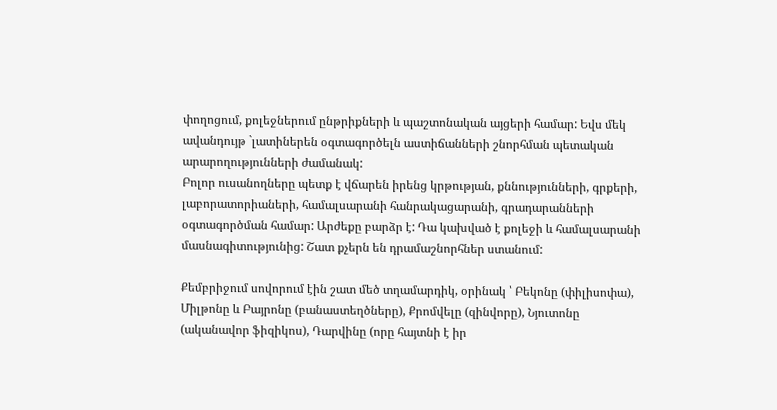փողոցում, քոլեջներում ընթրիքների և պաշտոնական այցերի համար: Եվս մեկ ավանդույթ `լատիներեն օգտագործելն աստիճանների շնորհման պետական արարողությունների ժամանակ:
Բոլոր ուսանողները պետք է վճարեն իրենց կրթության, քննությունների, գրքերի, լաբորատորիաների, համալսարանի հանրակացարանի, գրադարանների օգտագործման համար: Արժեքը բարձր է: Դա կախված է քոլեջի և համալսարանի մասնագիտությունից: Շատ քչերն են դրամաշնորհներ ստանում:

Քեմբրիջում սովորում էին շատ մեծ տղամարդիկ, օրինակ ՝ Բեկոնը (փիլիսոփա), Միլթոնը և Բայրոնը (բանաստեղծները), Քրոմվելը (զինվորը), Նյուտոնը (ականավոր ֆիզիկոս), Դարվինը (որը հայտնի է իր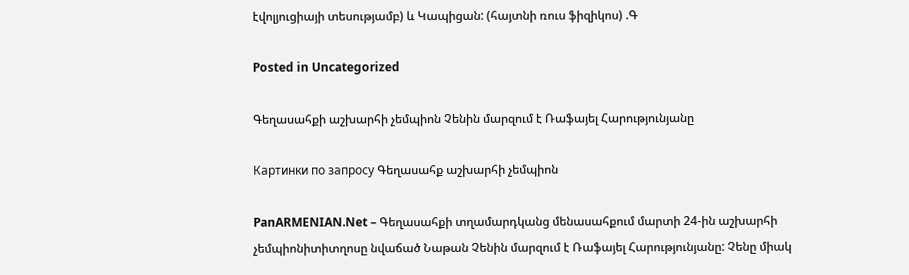էվոլյուցիայի տեսությամբ) և Կապիցան: (հայտնի ռուս ֆիզիկոս) .Գ

Posted in Uncategorized

Գեղասահքի աշխարհի չեմպիոն Չենին մարզում է Ռաֆայել Հարությունյանը

Картинки по запросу Գեղասահք աշխարհի չեմպիոն

PanARMENIAN.Net – Գեղասահքի տղամարդկանց մենասահքում մարտի 24-ին աշխարհի չեմպիոնիտիտղոսը նվաճած Նաթան Չենին մարզում է Ռաֆայել Հարությունյանը: Չենը միակ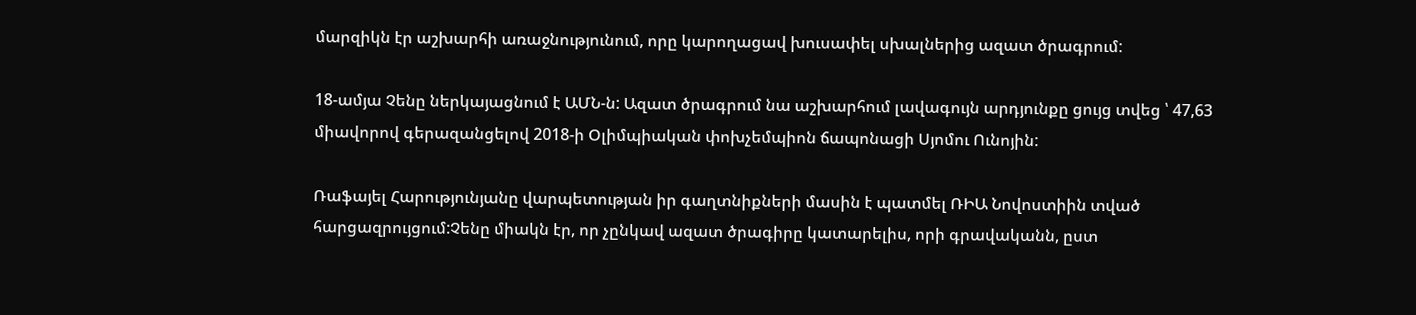մարզիկն էր աշխարհի առաջնությունում, որը կարողացավ խուսափել սխալներից ազատ ծրագրում:

18-ամյա Չենը ներկայացնում է ԱՄՆ-ն: Ազատ ծրագրում նա աշխարհում լավագույն արդյունքը ցույց տվեց ՝ 47,63 միավորով գերազանցելով 2018-ի Օլիմպիական փոխչեմպիոն ճապոնացի Սյոմու Ունոյին:

Ռաֆայել Հարությունյանը վարպետության իր գաղտնիքների մասին է պատմել ՌԻԱ Նովոստիին տված հարցազրույցում:Չենը միակն էր, որ չընկավ ազատ ծրագիրը կատարելիս, որի գրավականն, ըստ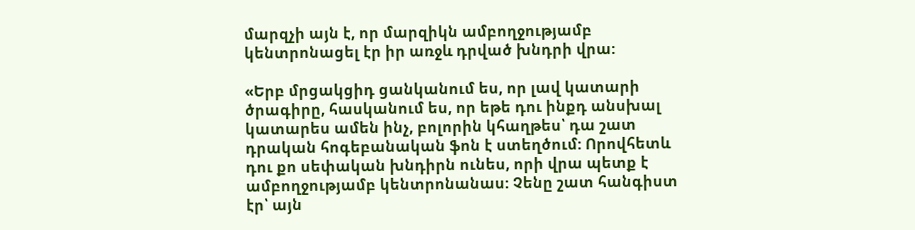մարզչի այն է, որ մարզիկն ամբողջությամբ կենտրոնացել էր իր առջև դրված խնդրի վրա:

«Երբ մրցակցիդ ցանկանում ես, որ լավ կատարի ծրագիրը, հասկանում ես, որ եթե դու ինքդ անսխալ կատարես ամեն ինչ, բոլորին կհաղթես՝ դա շատ դրական հոգեբանական ֆոն է ստեղծում: Որովհետև դու քո սեփական խնդիրն ունես, որի վրա պետք է ամբողջությամբ կենտրոնանաս: Չենը շատ հանգիստ էր՝ այն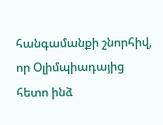հանգամանքի շնորհիվ, որ Օլիմպիադայից հետո ինձ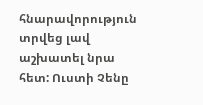հնարավորություն տրվեց լավ աշխատել նրա հետ: Ուստի Չենը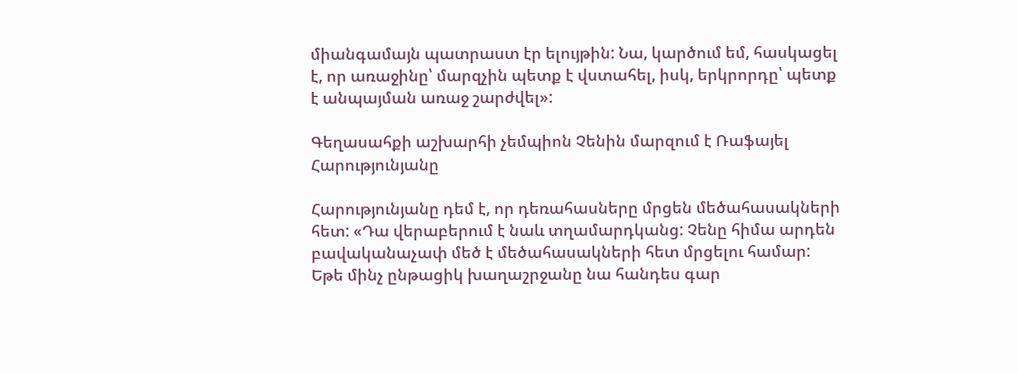միանգամայն պատրաստ էր ելույթին: Նա, կարծում եմ, հասկացել է, որ առաջինը՝ մարզչին պետք է վստահել, իսկ, երկրորդը՝ պետք է անպայման առաջ շարժվել»:

Գեղասահքի աշխարհի չեմպիոն Չենին մարզում է Ռաֆայել Հարությունյանը

Հարությունյանը դեմ է, որ դեռահասները մրցեն մեծահասակների հետ: «Դա վերաբերում է նաև տղամարդկանց: Չենը հիմա արդեն բավականաչափ մեծ է մեծահասակների հետ մրցելու համար: Եթե մինչ ընթացիկ խաղաշրջանը նա հանդես գար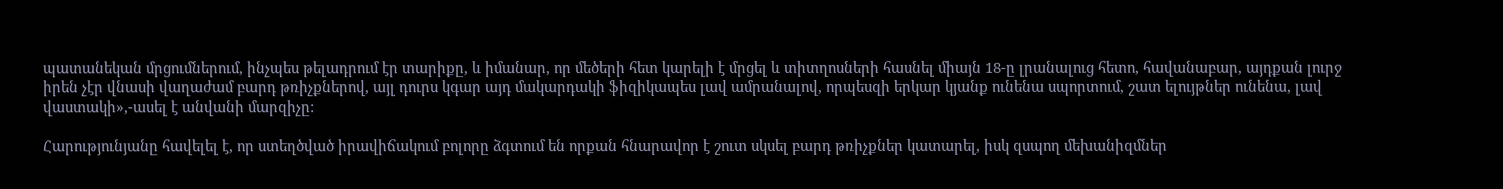պատանեկան մրցումներում, ինչպես թելադրում էր տարիքը, և իմանար, որ մեծերի հետ կարելի է մրցել և տիտղոսների հասնել միայն 18-ը լրանալուց հետո, հավանաբար, այդքան լուրջ իրեն չէր վնասի վաղաժամ բարդ թռիչքներով, այլ դուրս կգար այդ մակարդակի ֆիզիկապես լավ ամրանալով, որպեսզի երկար կյանք ունենա սպորտում, շատ ելույթներ ունենա, լավ վաստակի»,-ասել է անվանի մարզիչը:

Հարությունյանը հավելել է, որ ստեղծված իրավիճակում բոլորը ձգտում են որքան հնարավոր է շուտ սկսել բարդ թռիչքներ կատարել, իսկ զսպող մեխանիզմներ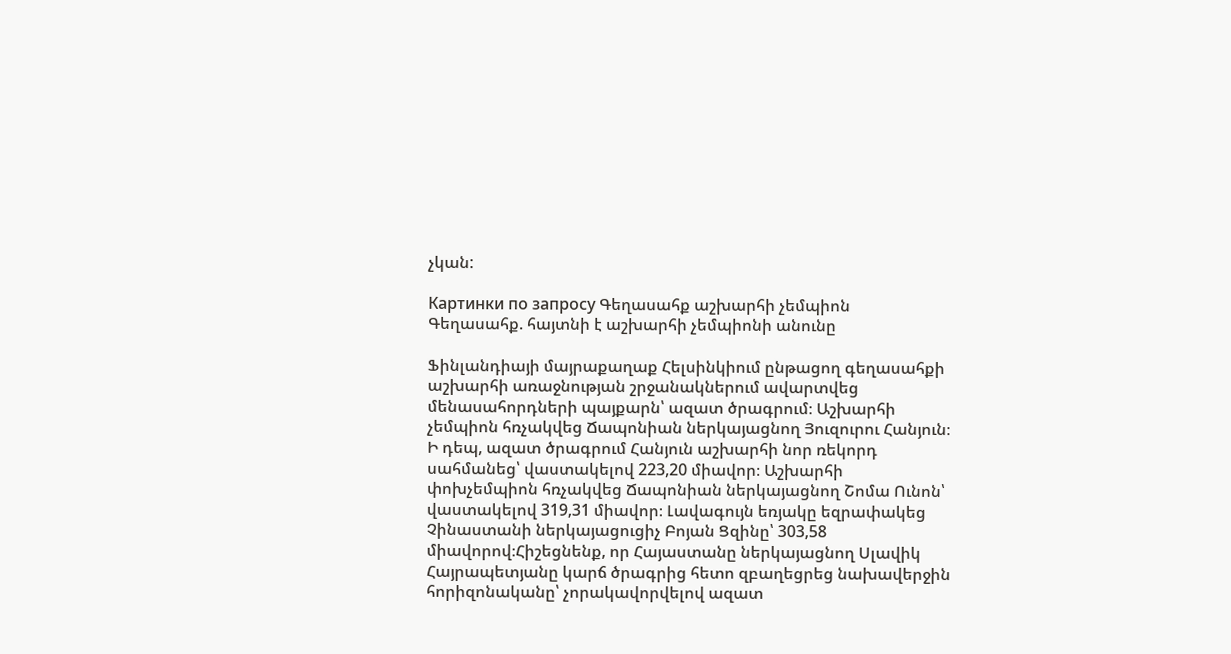չկան:

Картинки по запросу Գեղասահք աշխարհի չեմպիոն
Գեղասահք. հայտնի է աշխարհի չեմպիոնի անունը

Ֆինլանդիայի մայրաքաղաք Հելսինկիում ընթացող գեղասահքի աշխարհի առաջնության շրջանակներում ավարտվեց մենասահորդների պայքարն՝ ազատ ծրագրում։ Աշխարհի չեմպիոն հռչակվեց Ճապոնիան ներկայացնող Յուզուրու Հանյուն։ Ի դեպ, ազատ ծրագրում Հանյուն աշխարհի նոր ռեկորդ սահմանեց՝ վաստակելով 223,20 միավոր։ Աշխարհի փոխչեմպիոն հռչակվեց Ճապոնիան ներկայացնող Շոմա Ունոն՝ վաստակելով 319,31 միավոր։ Լավագույն եռյակը եզրափակեց Չինաստանի ներկայացուցիչ Բոյան Ցզինը՝ 303,58 միավորով։Հիշեցնենք, որ Հայաստանը ներկայացնող Սլավիկ Հայրապետյանը կարճ ծրագրից հետո զբաղեցրեց նախավերջին հորիզոնականը՝ չորակավորվելով ազատ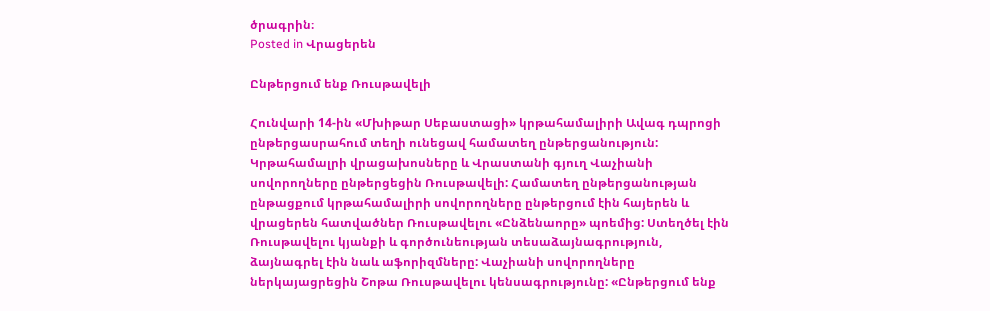ծրագրին։
Posted in Վրացերեն

Ընթերցում ենք Ռուսթավելի

Հունվարի 14-ին «Մխիթար Սեբաստացի» կրթահամալիրի Ավագ դպրոցի ընթերցասրահում տեղի ունեցավ համատեղ ընթերցանություն: Կրթահամալրի վրացախոսները և Վրաստանի գյուղ Վաչիանի սովորողները ընթերցեցին Ռուսթավելի: Համատեղ ընթերցանության ընթացքում կրթահամալիրի սովորողները ընթերցում էին հայերեն և վրացերեն հատվածներ Ռուսթավելու «Ընձենաորը» պոեմից: Ստեղծել էին Ռուսթավելու կյանքի և գործունեության տեսաձայնագրություն, ձայնագրել էին նաև աֆորիզմները: Վաչիանի սովորողները ներկայացրեցին Շոթա Ռուսթավելու կենսագրությունը: «Ընթերցում ենք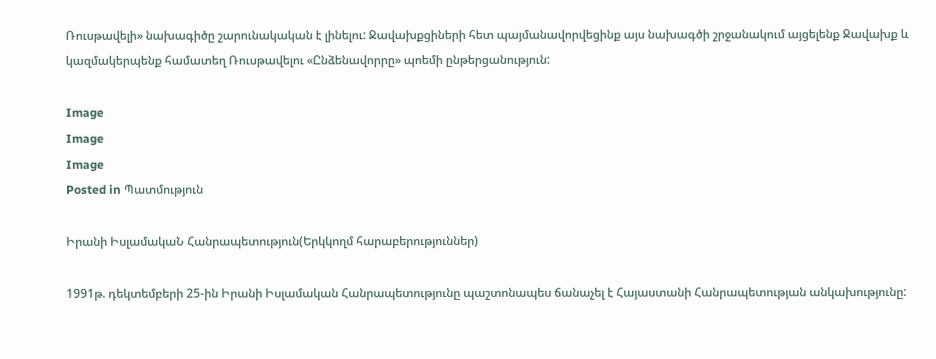Ռուսթավելի» նախագիծը շարունակական է լինելու: Ջավախքցիների հետ պայմանավորվեցինք այս նախագծի շրջանակում այցելենք Ջավախք և կազմակերպենք համատեղ Ռուսթավելու «Ընձենավորրը» պոեմի ընթերցանություն:

Image
Image
Image
Posted in Պատմություն

Իրանի ԻսլամակաՆ Հանրապետություն(Երկկողմ հարաբերություններ)

1991թ. դեկտեմբերի 25-ին Իրանի Իսլամական Հանրապետությունը պաշտոնապես ճանաչել է Հայաստանի Հանրապետության անկախությունը: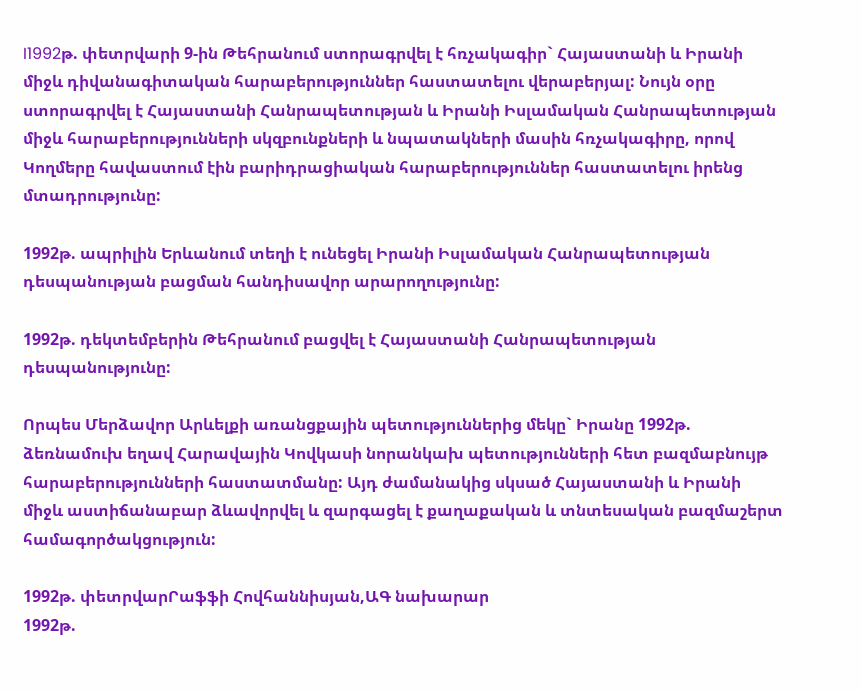I1992թ. փետրվարի 9-ին Թեհրանում ստորագրվել է հռչակագիր` Հայաստանի և Իրանի միջև դիվանագիտական հարաբերություններ հաստատելու վերաբերյալ: Նույն օրը ստորագրվել է Հայաստանի Հանրապետության և Իրանի Իսլամական Հանրապետության միջև հարաբերությունների սկզբունքների և նպատակների մասին հռչակագիրը, որով Կողմերը հավաստում էին բարիդրացիական հարաբերություններ հաստատելու իրենց մտադրությունը:

1992թ. ապրիլին Երևանում տեղի է ունեցել Իրանի Իսլամական Հանրապետության դեսպանության բացման հանդիսավոր արարողությունը:

1992թ. դեկտեմբերին Թեհրանում բացվել է Հայաստանի Հանրապետության դեսպանությունը:

Որպես Մերձավոր Արևելքի առանցքային պետություններից մեկը` Իրանը 1992թ. ձեռնամուխ եղավ Հարավային Կովկասի նորանկախ պետությունների հետ բազմաբնույթ հարաբերությունների հաստատմանը: Այդ ժամանակից սկսած Հայաստանի և Իրանի միջև աստիճանաբար ձևավորվել և զարգացել է քաղաքական և տնտեսական բազմաշերտ համագործակցություն:

1992թ. փետրվարՐաֆֆի Հովհաննիսյան,ԱԳ նախարար
1992թ.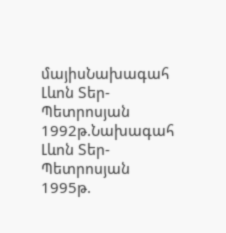մայիսՆախագահ Լևոն Տեր-Պետրոսյան
1992թ.Նախագահ Լևոն Տեր-Պետրոսյան
1995թ.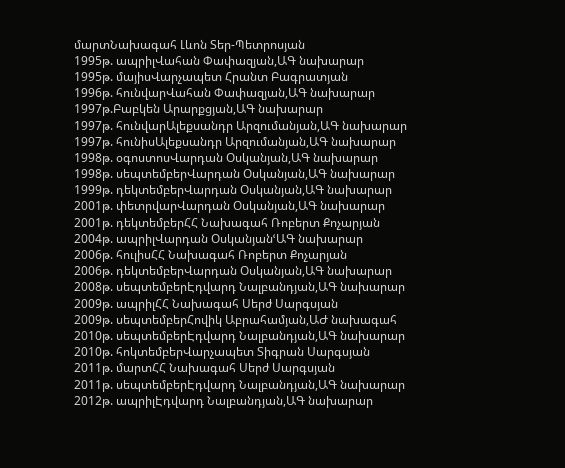մարտՆախագահ Լևոն Տեր-Պետրոսյան
1995թ. ապրիլՎահան Փափազյան,ԱԳ նախարար
1995թ. մայիսՎարչապետ Հրանտ Բագրատյան
1996թ. հունվարՎահան Փափազյան,ԱԳ նախարար
1997թ.Բաբկեն Արարքցյան,ԱԳ նախարար
1997թ. հունվարԱլեքսանդր Արզումանյան,ԱԳ նախարար
1997թ. հունիսԱլեքսանդր Արզումանյան,ԱԳ նախարար
1998թ. օգոստոսՎարդան Օսկանյան,ԱԳ նախարար
1998թ. սեպտեմբերՎարդան Օսկանյան,ԱԳ նախարար
1999թ. դեկտեմբերՎարդան Օսկանյան,ԱԳ նախարար
2001թ. փետրվարՎարդան Օսկանյան,ԱԳ նախարար
2001թ. դեկտեմբերՀՀ Նախագահ Ռոբերտ Քոչարյան
2004թ. ապրիլՎարդան ՕսկանյանՙԱԳ նախարար
2006թ. հուլիսՀՀ Նախագահ Ռոբերտ Քոչարյան
2006թ. դեկտեմբերՎարդան Օսկանյան,ԱԳ նախարար
2008թ. սեպտեմբերԷդվարդ Նալբանդյան,ԱԳ նախարար
2009թ. ապրիլՀՀ Նախագահ Սերժ Սարգսյան
2009թ. սեպտեմբերՀովիկ Աբրահամյան,ԱԺ նախագահ
2010թ. սեպտեմբերԷդվարդ Նալբանդյան,ԱԳ նախարար
2010թ. հոկտեմբերՎարչապետ Տիգրան Սարգսյան
2011թ. մարտՀՀ Նախագահ Սերժ Սարգսյան
2011թ. սեպտեմբերԷդվարդ Նալբանդյան,ԱԳ նախարար
2012թ. ապրիլԷդվարդ Նալբանդյան,ԱԳ նախարար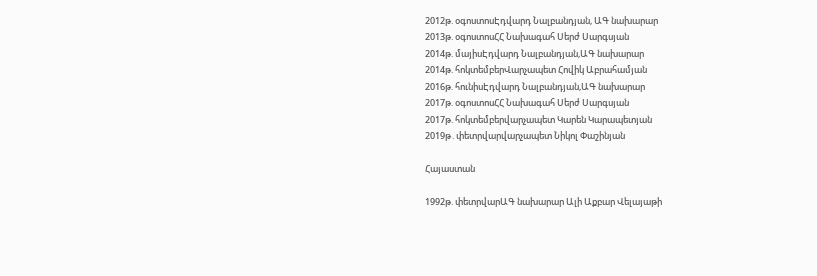2012թ. օգոստոսԷդվարդ Նալբանդյան, ԱԳ նախարար
2013թ. օգոստոսՀՀ Նախագահ Սերժ Սարգսյան
2014թ. մայիսԷդվարդ Նալբանդյան,ԱԳ նախարար
2014թ. հոկտեմբերՎարչապետ Հովիկ Աբրահամյան
2016թ. հունիսԷդվարդ Նալբանդյան,ԱԳ նախարար
2017թ. օգոստոսՀՀ Նախագահ Սերժ Սարգսյան
2017թ. հոկտեմբերվարչապետ Կարեն Կարապետյան
2019թ․փետրվարվարչապետ Նիկոլ Փաշինյան

Հայաստան

1992թ. փետրվարԱԳ նախարար Ալի Աքբար Վելայաթի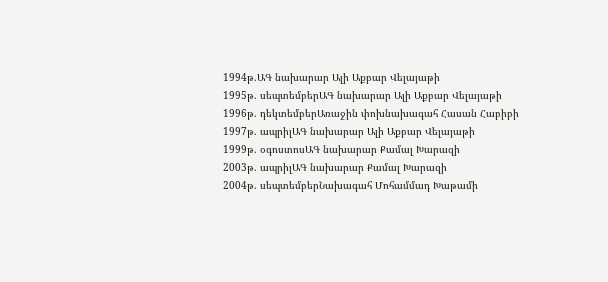1994թ.ԱԳ նախարար Ալի Աքբար Վելայաթի
1995թ. սեպտեմբերԱԳ նախարար Ալի Աքբար Վելայաթի
1996թ. դեկտեմբերԱռաջին փոխնախագահ Հասան Հաբիբի
1997թ. ապրիլԱԳ նախարար Ալի Աքբար Վելայաթի
1999թ. օգոստոսԱԳ նախարար Քամալ Խարազի
2003թ. ապրիլԱԳ նախարար Քամալ Խարազի
2004թ. սեպտեմբերՆախագահ Մոհամմադ Խաթամի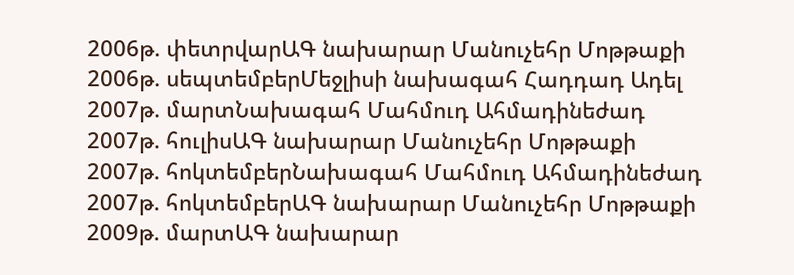2006թ. փետրվարԱԳ նախարար Մանուչեհր Մոթթաքի
2006թ. սեպտեմբերՄեջլիսի նախագահ Հադդադ Ադել
2007թ. մարտՆախագահ Մահմուդ Ահմադինեժադ
2007թ. հուլիսԱԳ նախարար Մանուչեհր Մոթթաքի
2007թ. հոկտեմբերՆախագահ Մահմուդ Ահմադինեժադ
2007թ. հոկտեմբերԱԳ նախարար Մանուչեհր Մոթթաքի
2009թ. մարտԱԳ նախարար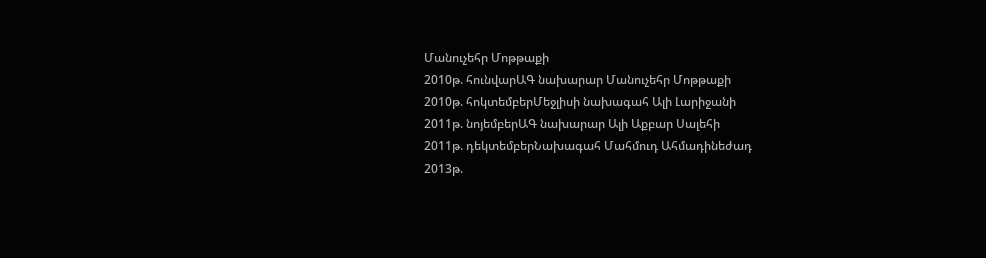Մանուչեհր Մոթթաքի
2010թ. հունվարԱԳ նախարար Մանուչեհր Մոթթաքի
2010թ. հոկտեմբերՄեջլիսի նախագահ Ալի Լարիջանի
2011թ. նոյեմբերԱԳ նախարար Ալի Աքբար Սալեհի
2011թ. դեկտեմբերՆախագահ Մահմուդ Ահմադինեժադ
2013թ.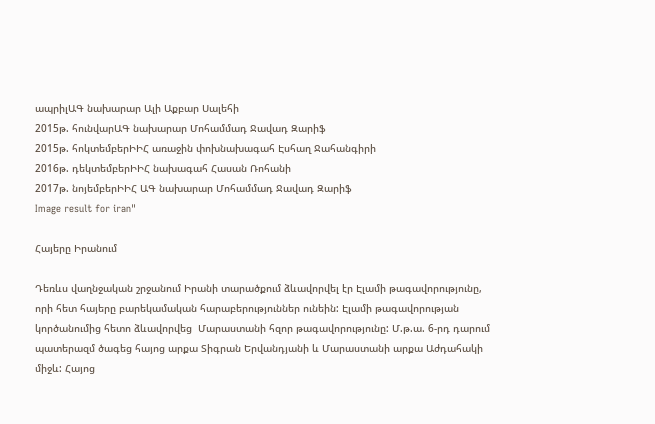ապրիլԱԳ նախարար Ալի Աքբար Սալեհի
2015թ. հունվարԱԳ նախարար Մոհամմադ Ջավադ Զարիֆ
2015թ. հոկտեմբերԻԻՀ առաջին փոխնախագահ Էսհաղ Ջահանգիրի
2016թ. դեկտեմբերԻԻՀ նախագահ Հասան Ռոհանի
2017թ. նոյեմբերԻԻՀ ԱԳ նախարար Մոհամմադ Ջավադ Զարիֆ
Image result for iran"

Հայերը Իրանում

Դեռևս վաղնջական շրջանում Իրանի տարածքում ձևավորվել էր Էլամի թագավորությունը, որի հետ հայերը բարեկամական հարաբերություններ ունեին: Էլամի թագավորության կործանումից հետո ձևավորվեց  Մարաստանի հզոր թագավորությունը: Մ.թ.ա. 6-րդ դարում պատերազմ ծագեց հայոց արքա Տիգրան Երվանդյանի և Մարաստանի արքա Աժդահակի միջև: Հայոց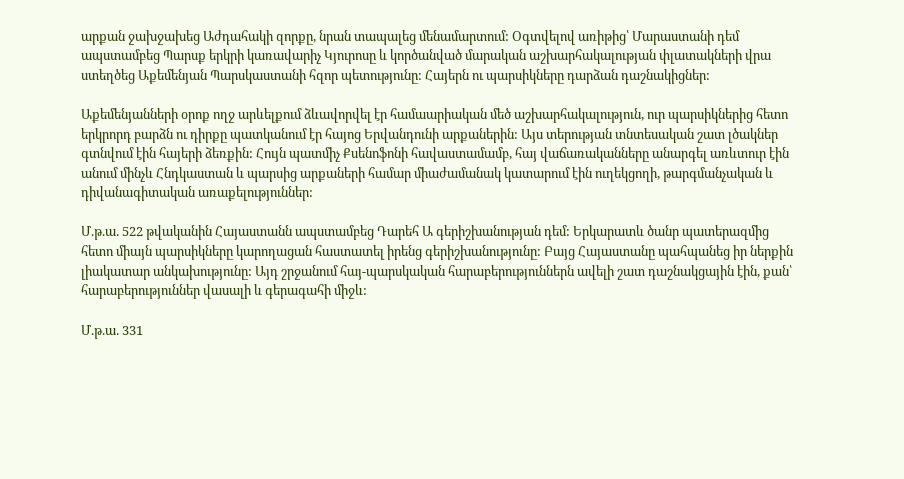արքան ջախջախեց Աժդահակի զորքը, նրան տապալեց մենամարտում: Օգտվելով առիթից՝ Մարաստանի դեմ ապստամբեց Պարսք երկրի կառավարիչ Կյուրոսը և կործանված մարական աշխարհակալության փլատակների վրա ստեղծեց Աքեմենյան Պարսկաստանի հզոր պետությունը: Հայերն ու պարսիկները դարձան դաշնակիցներ:

Աքեմենյանների օրոք ողջ արևելքում ձևավորվել էր համաարիական մեծ աշխարհակալություն, ուր պարսիկներից հետո երկրորդ բարձն ու դիրքը պատկանում էր հայոց Երվանդունի արքաներին: Այս տերության տնտեսական շատ լծակներ գտնվում էին հայերի ձեռքին: Հույն պատմիչ Քսենոֆոնի հավաստամամբ, հայ վաճառականները անարգել առևտուր էին անում մինչև Հնդկաստան և պարսից արքաների համար միաժամանակ կատարում էին ուղեկցողի, թարգմանչական և դիվանագիտական առաքելություններ:

Մ.թ.ա. 522 թվականին Հայաստանն ապստամբեց Դարեհ Ա գերիշխանության դեմ: Երկարատև ծանր պատերազմից հետո միայն պարսիկները կարողացան հաստատել իրենց գերիշխանությունը: Բայց Հայաստանը պահպանեց իր ներքին լիակատար անկախությունը: Այդ շրջանում հայ-պարսկական հարաբերություններն ավելի շատ դաշնակցային էին, քան՝ հարաբերություններ վասալի և գերագահի միջև:

Մ.թ.ա. 331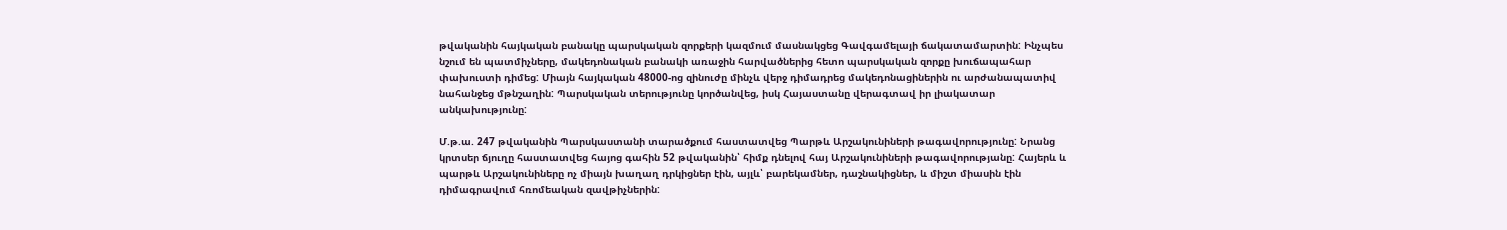թվականին հայկական բանակը պարսկական զորքերի կազմում մասնակցեց Գավգամելայի ճակատամարտին: Ինչպես նշում են պատմիչները, մակեդոնական բանակի առաջին հարվածներից հետո պարսկական զորքը խուճապահար փախուստի դիմեց: Միայն հայկական 48000-ոց զինուժը մինչև վերջ դիմադրեց մակեդոնացիներին ու արժանապատիվ նահանջեց մթնշաղին: Պարսկական տերությունը կործանվեց, իսկ Հայաստանը վերագտավ իր լիակատար անկախությունը:

Մ.թ.ա. 247 թվականին Պարսկաստանի տարածքում հաստատվեց Պարթև Արշակունիների թագավորությունը: Նրանց կրտսեր ճյուղը հաստատվեց հայոց գահին 52 թվականին՝ հիմք դնելով հայ Արշակունիների թագավորությանը: Հայերև և պարթև Արշակունիները ոչ միայն խաղաղ դրկիցներ էին, այլև՝ բարեկամներ, դաշնակիցներ, և միշտ միասին էին դիմագրավում հռոմեական զավթիչներին: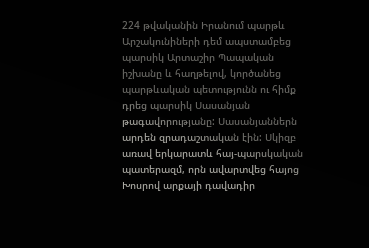224 թվականին Իրանում պարթև Արշակունիների դեմ ապստամբեց պարսիկ Արտաշիր Պապական իշխանը և հաղթելով, կործանեց պարթևական պետությունն ու հիմք դրեց պարսիկ Սասանյան թագավորությանը: Սասանյաններն արդեն զրադաշտական էին: Սկիզբ առավ երկարատև հայ-պարսկական պատերազմ, որն ավարտվեց հայոց Խոսրով արքայի դավադիր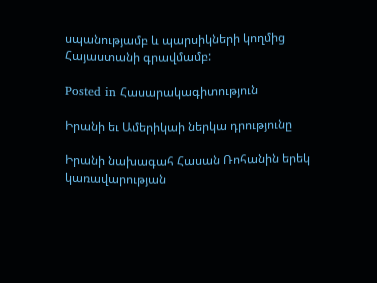սպանությամբ և պարսիկների կողմից Հայաստանի գրավմամբ:

Posted in Հասարակագիտություն

Իրանի եւ Ամերիկաի ներկա դրությունը

Իրանի նախագահ Հասան Ռոհանին երեկ կառավարության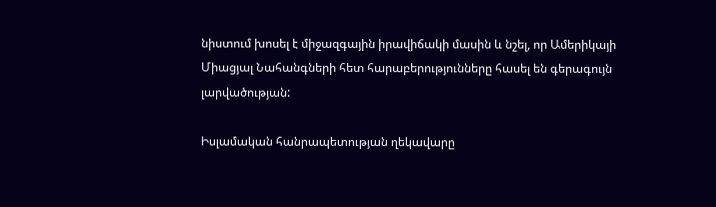նիստում խոսել է միջազգային իրավիճակի մասին և նշել, որ Ամերիկայի Միացյալ Նահանգների հետ հարաբերությունները հասել են գերագույն լարվածության:

Իսլամական հանրապետության ղեկավարը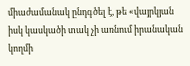միաժամանակ ընդգծել է, թե «վայրկյան իսկ կասկածի տակ չի առնում իրանական կողմի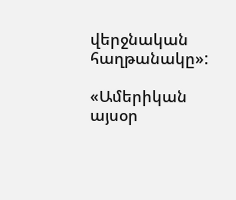վերջնական հաղթանակը»:

«Ամերիկան այսօր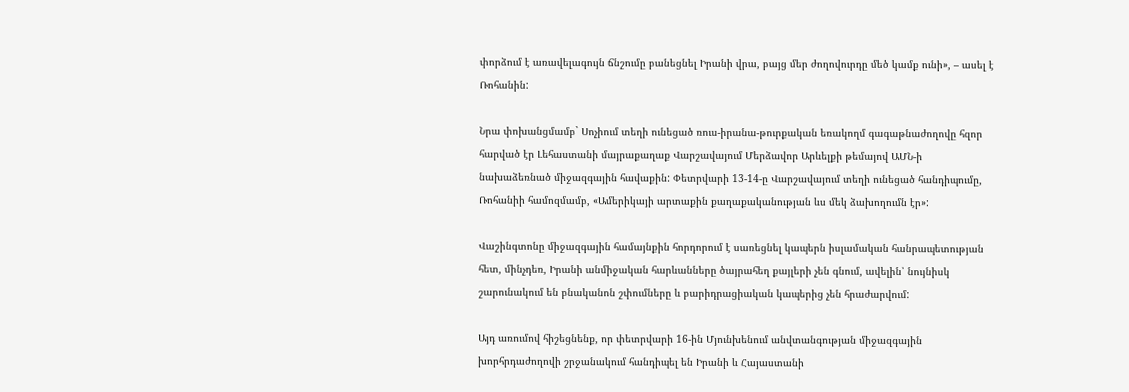փորձում է առավելագույն ճնշումը բանեցնել Իրանի վրա, բայց մեր ժողովուրդը մեծ կամք ունի», – ասել է Ռոհանին:

Նրա փոխանցմամբ` Սոչիում տեղի ունեցած ռուս-իրանա-թուրքական եռակողմ գագաթնաժողովը հզոր հարված էր Լեհաստանի մայրաքաղաք Վարշավայում Մերձավոր Արևելքի թեմայով ԱՄՆ-ի նախաձեռնած միջազգային հավաքին: Փետրվարի 13-14-ը Վարշավայում տեղի ունեցած հանդիպումը, Ռոհանիի համոզմամբ, «Ամերիկայի արտաքին քաղաքականության ևս մեկ ձախողումն էր»:

Վաշինգտոնը միջազգային համայնքին հորդորում է սառեցնել կապերն իսլամական հանրապետության հետ, մինչդեռ, Իրանի անմիջական հարևանները ծայրահեղ քայլերի չեն գնում, ավելին՝ նույնիսկ շարունակում են բնականոն շփումները և բարիդրացիական կապերից չեն հրաժարվում:

Այդ առումով հիշեցնենք, որ փետրվարի 16-ին Մյունխենում անվտանգության միջազգային խորհրդաժողովի շրջանակում հանդիպել են Իրանի և Հայաստանի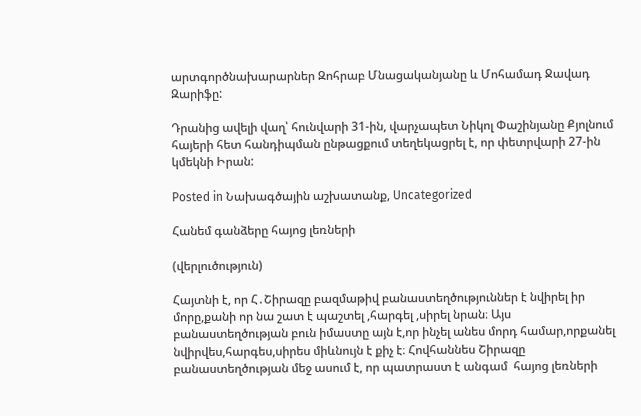արտգործնախարարներ Զոհրաբ Մնացականյանը և Մոհամադ Ջավադ Զարիֆը:

Դրանից ավելի վաղ՝ հունվարի 31-ին, վարչապետ Նիկոլ Փաշինյանը Քյոլնում հայերի հետ հանդիպման ընթացքում տեղեկացրել է, որ փետրվարի 27-ին կմեկնի Իրան:

Posted in Նախագծային աշխատանք, Uncategorized

Հանեմ գանձերը հայոց լեռների

(վերլուծություն)

Հայտնի է, որ Հ․Շիրազը բազմաթիվ բանաստեղծություններ է նվիրել իր մորը,քանի որ նա շատ է պաշտել ,հարգել ,սիրել նրան։ Այս բանաստեղծության բուն իմաստը այն է,որ ինչել անես մորդ համար,որքանել նվիրվես,հարգես,սիրես միևնույն է քիչ է։ Հովհաննես Շիրազը բանաստեղծության մեջ ասում է, որ պատրաստ է անգամ  հայոց լեռների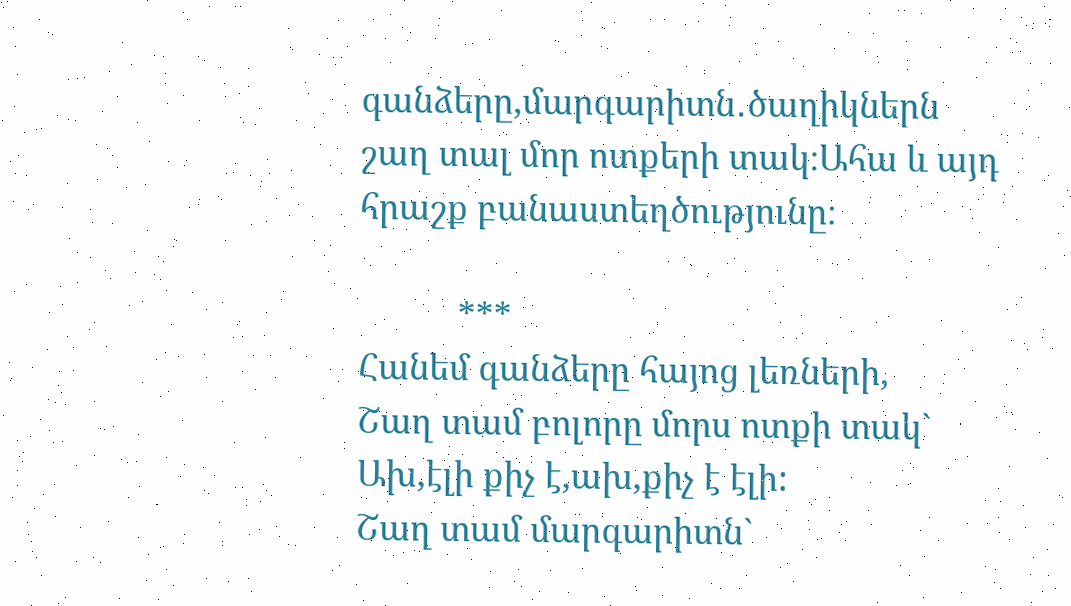գանձերը,մարգարիտն․ծաղիկներն շաղ տալ մոր ոտքերի տակ։Ահա և այդ հրաշք բանաստեղծությունը։

           ***
Հանեմ գանձերը հայոց լեռների,
Շաղ տամ բոլորը մորս ոտքի տակ`
Ախ,էլի քիչ է,ախ,քիչ է էլի:
Շաղ տամ մարգարիտն`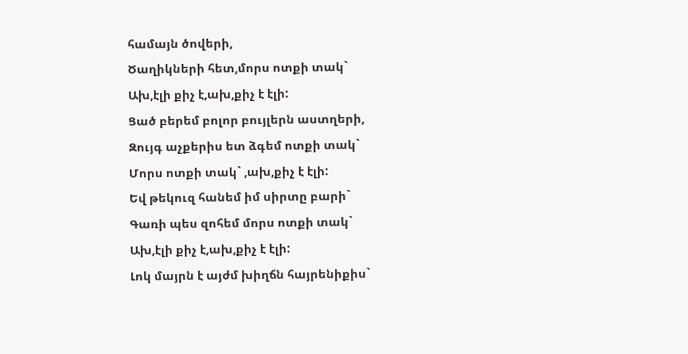համայն ծովերի,
Ծաղիկների հետ,մորս ոտքի տակ`
Ախ,էլի քիչ է,ախ,քիչ է էլի:
Ցած բերեմ բոլոր բույլերն աստղերի,
Զույգ աչքերիս ետ ձգեմ ոտքի տակ`
Մորս ոտքի տակ` ,ախ,քիչ է էլի:
Եվ թեկուզ հանեմ իմ սիրտը բարի`
Գառի պես զոհեմ մորս ոտքի տակ`
Ախ,էլի քիչ է,ախ,քիչ է էլի:
Լոկ մայրն է այժմ խիղճն հայրենիքիս`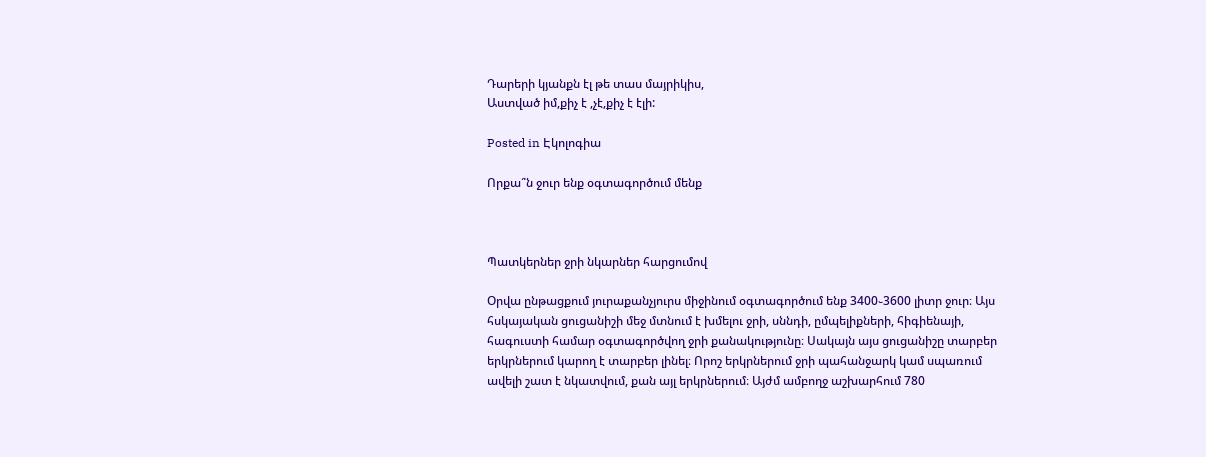Դարերի կյանքն էլ թե տաս մայրիկիս,
Աստված իմ,քիչ է ,չէ,քիչ է էլի:

Posted in Էկոլոգիա

Որքա՞ն ջուր ենք օգտագործում մենք



Պատկերներ ջրի նկարներ հարցումով

Օրվա ընթացքում յուրաքանչյուրս միջինում օգտագործում ենք 3400֊3600 լիտր ջուր։ Այս հսկայական ցուցանիշի մեջ մտնում է խմելու ջրի, սննդի, ըմպելիքների, հիգիենայի, հագուստի համար օգտագործվող ջրի քանակությունը։ Սակայն այս ցուցանիշը տարբեր երկրներում կարող է տարբեր լինել։ Որոշ երկրներում ջրի պահանջարկ կամ սպառում ավելի շատ է նկատվում, քան այլ երկրներում։ Այժմ ամբողջ աշխարհում 780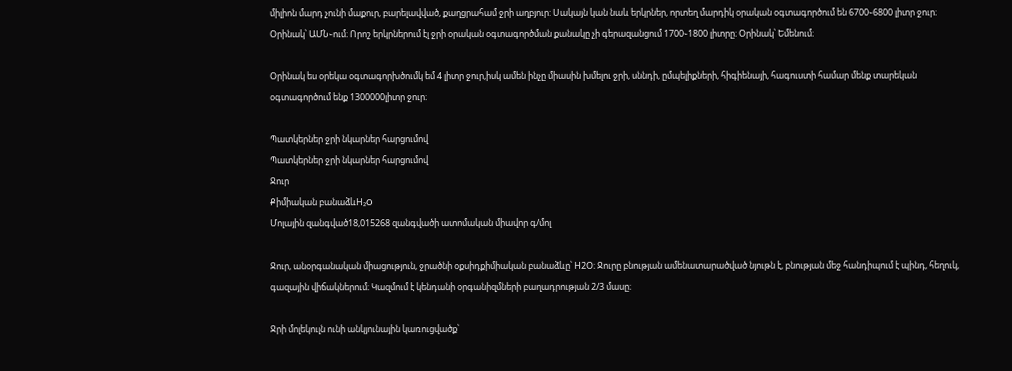միլիոն մարդ չունի մաքուր, բարելավված, քաղցրահամ ջրի աղբյուր: Սակայն կան նաև երկրներ, որտեղ մարդիկ օրական օգտագործում են 6700֊6800 լիտր ջուր։ Օրինակ՝ ԱՄՆ֊ում։ Որոշ երկրներում էլ ջրի օրական օգտագործման քանակը չի գերազանցում 1700֊1800 լիտրը։ Օրինակ՝ Եմենում։

Օրինակ ես օրեկա օգտագորխծումկ եմ 4 լիտր ջուր,իսկ ամեն ինչը միասին խմելու ջրի, սննդի, ըմպելիքների, հիգիենայի, հագուստի համար մենք տարեկան օգտագործում ենք 1300000լիտր ջուր։

Պատկերներ ջրի նկարներ հարցումով
Պատկերներ ջրի նկարներ հարցումով
Ջուր
Քիմիական բանաձևH₂O
Մոլային զանգված18,015268 զանգվածի ատոմական միավոր գ/մոլ

Ջուր, անօրգանական միացություն, ջրածնի օքսիդքիմիական բանաձևը՝ Н2O։ Ջուրը բնության ամենատարածված նյութն է, բնության մեջ հանդիպում է պինդ, հեղուկ, գազային վիճակներում։ Կազմում է կենդանի օրգանիզմների բաղադրության 2/3 մասը։

Ջրի մոլեկուլն ունի անկյունային կառուցվածք՝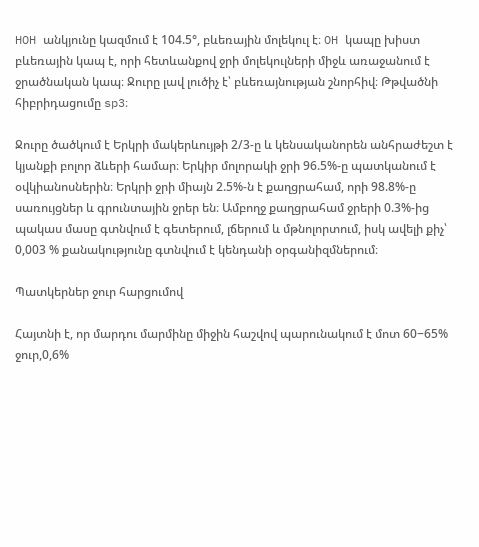HOH անկյունը կազմում է 104.5°, բևեռային մոլեկուլ է։ OH կապը խիստ բևեռային կապ է, որի հետևանքով ջրի մոլեկուլների միջև առաջանում է ջրածնական կապ։ Ջուրը լավ լուծիչ է՝ բևեռայնության շնորհիվ։ Թթվածնի հիբրիդացումը sp3։

Ջուրը ծածկում է Երկրի մակերևույթի 2/3-ը և կենսականորեն անհրաժեշտ է կյանքի բոլոր ձևերի համար։ Երկիր մոլորակի ջրի 96.5%-ը պատկանում է օվկիանոսներին։ Երկրի ջրի միայն 2.5%-ն է քաղցրահամ, որի 98.8%-ը սառույցներ և գրունտային ջրեր են։ Ամբողջ քաղցրահամ ջրերի 0.3%-ից պակաս մասը գտնվում է գետերում, լճերում և մթնոլորտում, իսկ ավելի քիչ՝ 0,003 % քանակությունը գտնվում է կենդանի օրգանիզմներում։

Պատկերներ ջուր հարցումով

Հայտնի է, որ մարդու մարմինը միջին հաշվով պարունակում է մոտ 60−65% ջուր,0,6%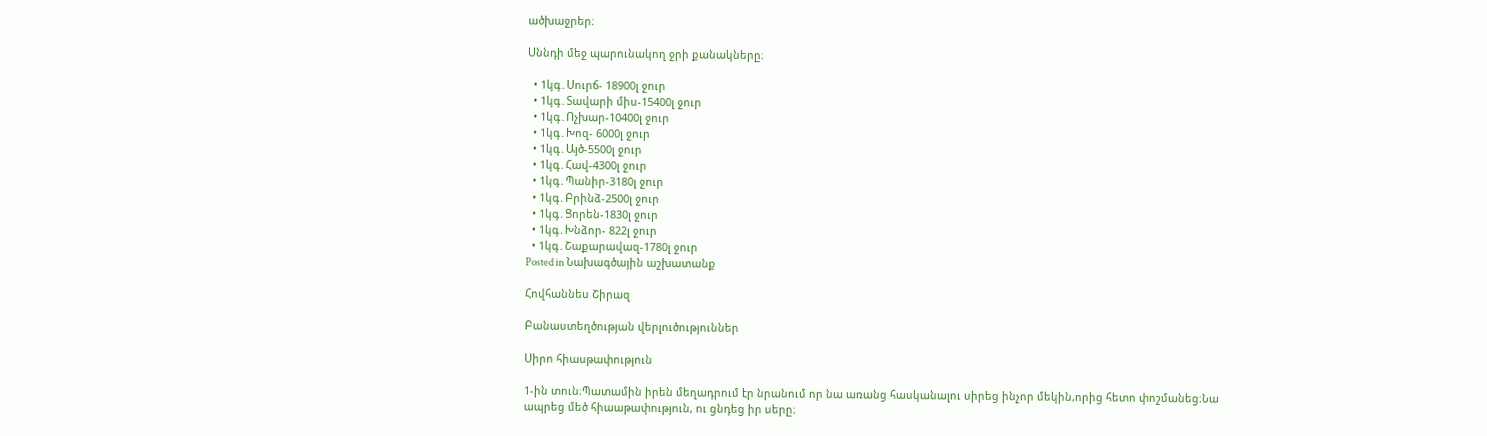ածխաջրեր։

Սննդի մեջ պարունակող ջրի քանակները։

  • 1կգ․Սուրճ- 18900լ ջուր
  • 1կգ․Տավարի միս-15400լ ջուր
  • 1կգ․Ոչխար-10400լ ջուր
  • 1կգ․Խոզ- 6000լ ջուր
  • 1կգ․Այծ-5500լ ջուր
  • 1կգ․Հավ-4300լ ջուր
  • 1կգ․Պանիր-3180լ ջուր
  • 1կգ․Բրինձ-2500լ ջուր
  • 1կգ․Ցորեն-1830լ ջուր
  • 1կգ․Խնձոր- 822լ ջուր
  • 1կգ․Շաքարավազ-1780լ ջուր
Posted in Նախագծային աշխատանք

Հովհաննես Շիրազ

Բանաստեղծության վերլուծություններ

Սիրո հիասթափություն

1-ին տուն։Պատամին իրեն մեղադրում էր նրանում որ նա առանց հասկանալու սիրեց ինչոր մեկին,որից հետո փոշմանեց։Նա ապրեց մեծ հիաաթափություն, ու ցնդեց իր սերը։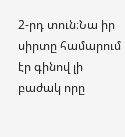2-րդ տուն։Նա իր սիրտը համարում էր գինով լի բաժակ որը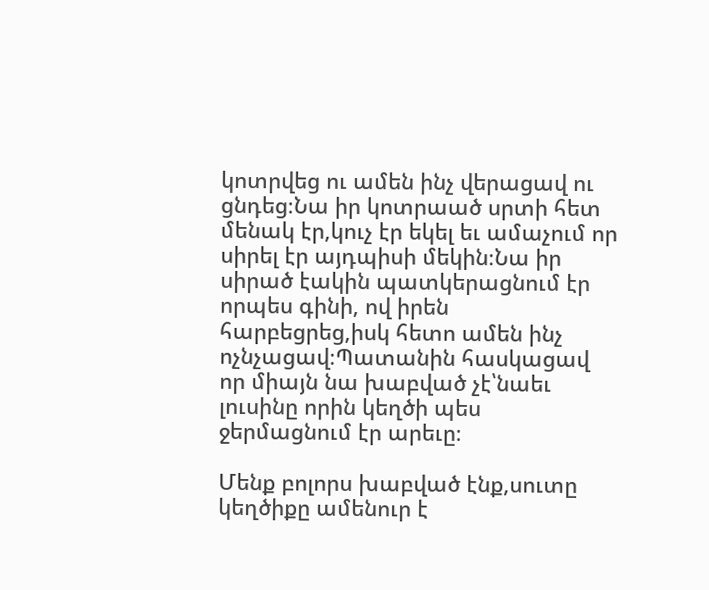կոտրվեց ու ամեն ինչ վերացավ ու ցնդեց։Նա իր կոտրաած սրտի հետ մենակ էր,կուչ էր եկել եւ ամաչում որ սիրել էր այդպիսի մեկին։Նա իր սիրած էակին պատկերացնում էր որպես գինի, ով իրեն հարբեցրեց,իսկ հետո ամեն ինչ ոչնչացավ։Պատանին հասկացավ որ միայն նա խաբված չէ՝նաեւ լուսինը որին կեղծի պես ջերմացնում էր արեւը։

Մենք բոլորս խաբված էնք,սուտը կեղծիքը ամենուր է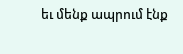եւ մենք ապրում էնք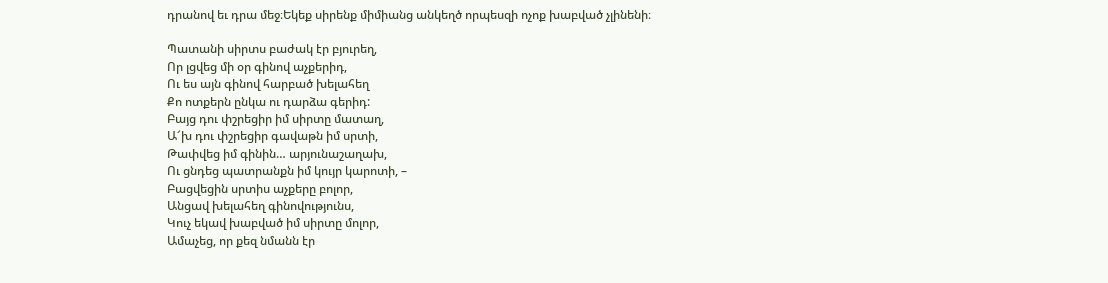դրանով եւ դրա մեջ։Եկեք սիրենք միմիանց անկեղծ որպեսզի ոչոք խաբված չլինենի։

Պատանի սիրտս բաժակ էր բյուրեղ,
Որ լցվեց մի օր գինով աչքերիդ,
Ու ես այն գինով հարբած խելահեղ
Քո ոտքերն ընկա ու դարձա գերիդ:
Բայց դու փշրեցիր իմ սիրտը մատաղ,
Ա՜խ դու փշրեցիր գավաթն իմ սրտի,
Թափվեց իմ գինին… արյունաշաղախ,
Ու ցնդեց պատրանքն իմ կույր կարոտի, –
Բացվեցին սրտիս աչքերը բոլոր,
Անցավ խելահեղ գինովությունս,
Կուչ եկավ խաբված իմ սիրտը մոլոր,
Ամաչեց, որ քեզ նմանն էր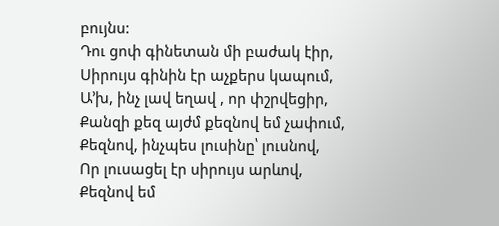բույնս:
Դու ցոփ գինետան մի բաժակ էիր,
Սիրույս գինին էր աչքերս կապում,
Ա’խ, ինչ լավ եղավ , որ փշրվեցիր,
Քանզի քեզ այժմ քեզնով եմ չափում,
Քեզնով, ինչպես լուսինը՝ լուսնով,
Որ լուսացել էր սիրույս արևով,
Քեզնով եմ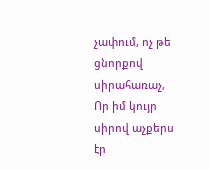չափում, ոչ թե ցնորքով սիրահառաչ,
Որ իմ կույր սիրով աչքերս էր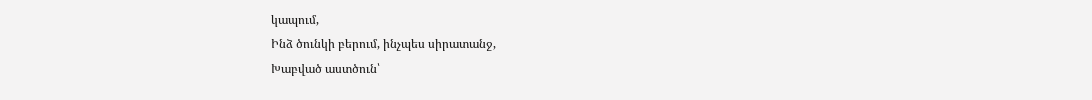կապում,
Ինձ ծունկի բերում, ինչպես սիրատանջ,
Խաբված աստծուն՝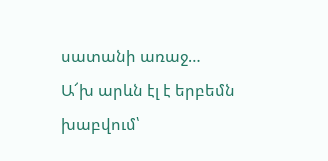սատանի առաջ…
Ա՜խ արևն էլ է երբեմն խաբվում՝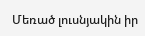Մեռած լուսնյակին իր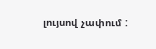լույսով չափում :